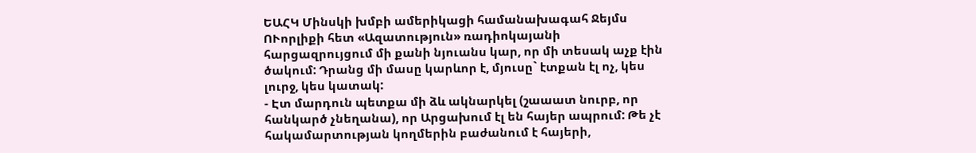ԵԱՀԿ Մինսկի խմբի ամերիկացի համանախագահ Ջեյմս ՈՒորլիքի հետ «Ազատություն» ռադիոկայանի հարցազրույցում մի քանի նյուանս կար, որ մի տեսակ աչք էին ծակում: Դրանց մի մասը կարևոր է, մյուսը` էտքան էլ ոչ, կես լուրջ, կես կատակ:
- Էտ մարդուն պետքա մի ձև ակնարկել (շաաատ նուրբ, որ հանկարծ չնեղանա), որ Արցախում էլ են հայեր ապրում: Թե չէ հակամարտության կողմերին բաժանում է հայերի,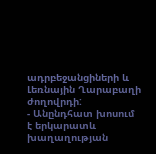ադրբեջանցիների և Լեռնային Ղարաբաղի ժողովրդի:
- Անընդհատ խոսում է երկարատև խաղաղության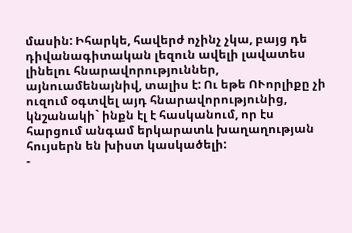մասին: Իհարկե, հավերժ ոչինչ չկա, բայց դե դիվանագիտական լեզուն ավելի լավատես լինելու հնարավորություններ, այնուամենայնիվ, տալիս է: Ու եթե ՈՒորլիքը չի ուզում օգտվել այդ հնարավորությունից, կնշանակի` ինքն էլ է հասկանում, որ էս հարցում անգամ երկարատև խաղաղության հույսերն են խիստ կասկածելի:
-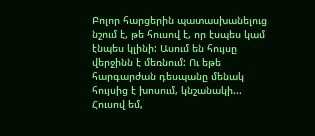Բոլոր հարցերին պատասխանելուց նշում է, թե հուսով է, որ էսպես կամ էնպես կլինի: Ասում են հույսը վերջինն է մեռնում: Ու եթե հարգարժան դեսպանը մենակ հույսից է խոսում, կնշանակի... Հուսով եմ,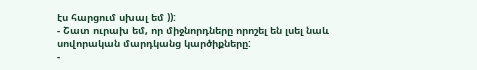էս հարցում սխալ եմ )):
- Շատ ուրախ եմ, որ միջնորդները որոշել են լսել նաև սովորական մարդկանց կարծիքները:
-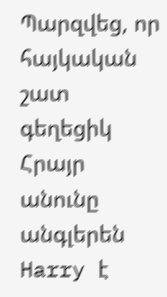Պարզվեց, որ հայկական շատ գեղեցիկ Հրայր անունը անգլերեն Harry է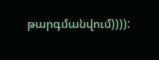թարգմանվում)))):